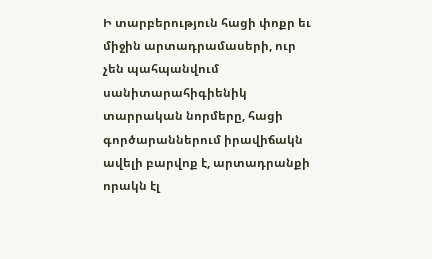Ի տարբերություն հացի փոքր եւ միջին արտադրամասերի, ուր չեն պահպանվում սանիտարահիգիենիկ տարրական նորմերը, հացի գործարաններում իրավիճակն ավելի բարվոք է, արտադրանքի որակն էլ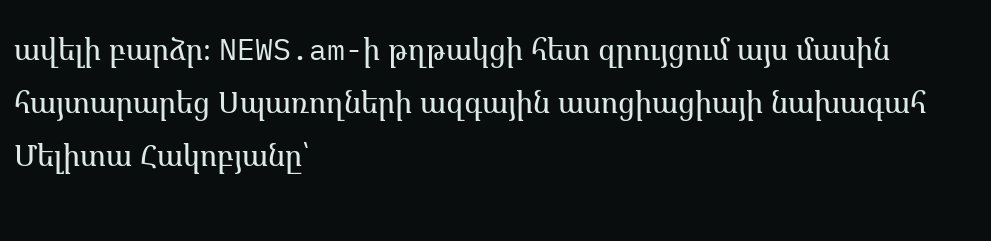ավելի բարձր։ NEWS.am-ի թղթակցի հետ զրույցում այս մասին հայտարարեց Սպառողների ազգային ասոցիացիայի նախագահ Մելիտա Հակոբյանը՝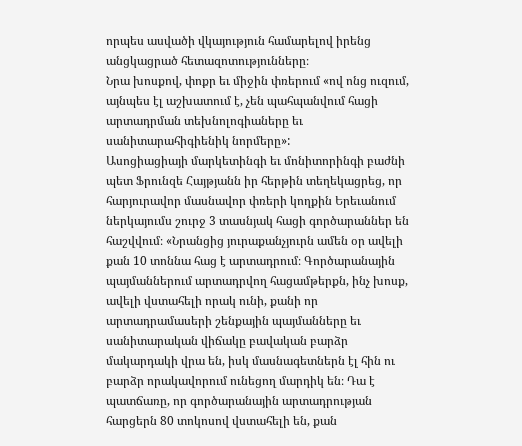որպես ասվածի վկայություն համարելով իրենց անցկացրած հետազոտությունները։
Նրա խոսքով, փոքր եւ միջին փռերում «ով ոնց ուզում, այնպես էլ աշխատում է, չեն պահպանվում հացի արտադրման տեխնոլոգիաները եւ սանիտարահիգիենիկ նորմերը»:
Ասոցիացիայի մարկետինգի եւ մոնիտորինգի բաժնի պետ Ֆրունզե Հայթյանն իր հերթին տեղեկացրեց, որ հարյուրավոր մասնավոր փռերի կողքին Երեւանում ներկայումս շուրջ 3 տասնյակ հացի գործարաններ են հաշվվում։ «Նրանցից յուրաքանչյուրն ամեն օր ավելի քան 10 տոննա հաց է արտադրում։ Գործարանային պայմաններում արտադրվող հացամթերքն, ինչ խոսք, ավելի վստահելի որակ ունի, քանի որ արտադրամասերի շենքային պայմանները եւ սանիտարական վիճակը բավական բարձր մակարդակի վրա են, իսկ մասնագետներն էլ հին ու բարձր որակավորում ունեցող մարդիկ են։ Դա է պատճառը, որ գործարանային արտադրության հարցերն 80 տոկոսով վստահելի են, քան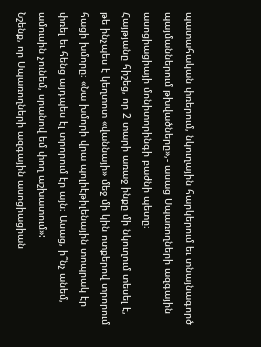պատահական փռերում, նկուղային հարկերում եւ տնայնագործ պայմաններում թխվածները»,- ասաց Սպառողների ազգային ասոցիացիայի մոնիտորինգի բաժնի պետը։
Հայթյանը հիշեց, որ 2 տարի առաջ ինքը մի նկուղում տեսել է, թե ինչպես է կեղտոտ «վաննայի» մեջ մի կին ոտքերով տրորում հացի խմորը։ «Նա խմորի վրա պոլիէթիլենային տոպրակ էր փռել եւ հենց այդպես էլ տրորում էր այն։ Ասաց, ի՞նչ անեմ, ամուսին չունեմ, սրանով եմ փող աշխատում»:
Նշենք, որ Սպառողների ազգային ասոցիացիան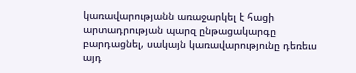կառավարությանն առաջարկել է հացի արտադրության պարզ ընթացակարգը բարդացնել, սակայն կառավարությունը դեռեւս այդ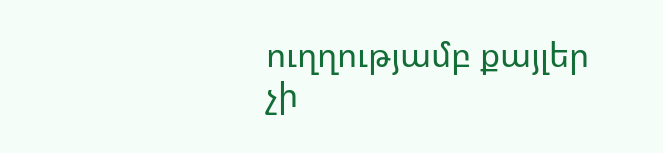ուղղությամբ քայլեր չի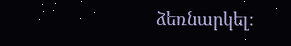ձեռնարկել։